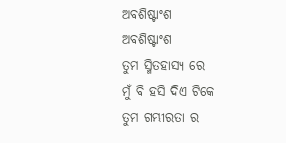ଅବଶିଷ୍ଟାଂଶ
ଅବଶିଷ୍ଟାଂଶ
ତୁମ ସ୍ମିତହାସ୍ୟ ରେ
ମୁଁ ବି ହସି ଦିଏ ଟିକେ
ତୁମ ଗମ୍ଭୀରତା ର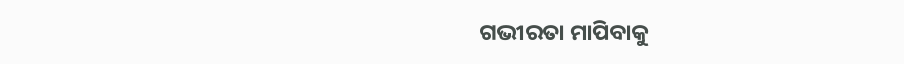ଗଭୀରତା ମାପିବାକୁ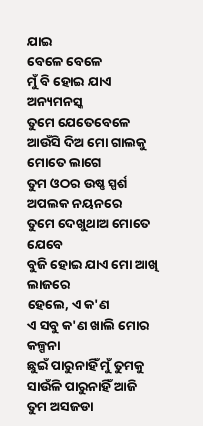ଯାଇ
ବେଳେ ବେଳେ
ମୁଁ ବି ହୋଇ ଯାଏ ଅନ୍ୟମନସ୍କ
ତୁମେ ଯେତେବେଳେ
ଆଉଁସି ଦିଅ ମୋ ଗାଲକୁ
ମୋତେ ଲାଗେ
ତୁମ ଓଠର ଉଷ୍ଣ ସ୍ପର୍ଶ
ଅପଲକ ନୟନରେ
ତୁମେ ଦେଖୁଥାଅ ମୋତେ ଯେବେ
ବୁଜି ହୋଇ ଯାଏ ମୋ ଆଖି ଲାଜରେ
ହେଲେ, ଏ କ'ଣ
ଏ ସବୁ କ'ଣ ଖାଲି ମୋର କଳ୍ପନା
ଛୁଇଁ ପାରୁନାହିଁ ମୁଁ ତୁମକୁ
ସାଉଁଳି ପାରୁନାହିଁ ଆଜି
ତୁମ ଅସଜଡା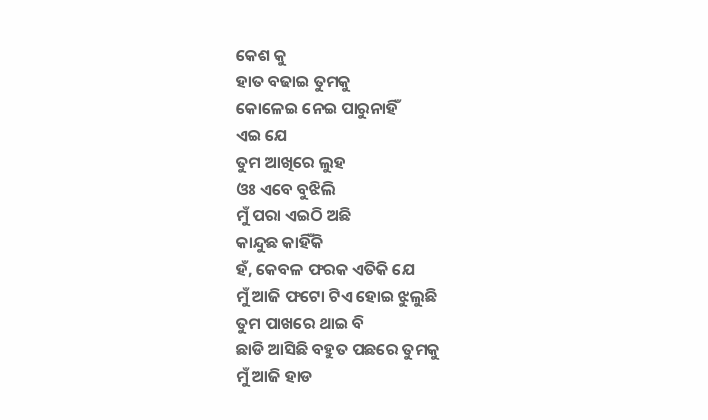କେଶ କୁ
ହାତ ବଢାଇ ତୁମକୁ
କୋଳେଇ ନେଇ ପାରୁନାହିଁ
ଏଇ ଯେ
ତୁମ ଆଖିରେ ଲୁହ
ଓଃ ଏବେ ବୁଝିଲି
ମୁଁ ପରା ଏଇଠି ଅଛି
କାନ୍ଦୁଛ କାହିଁକି
ହଁ, କେବଳ ଫରକ ଏତିକି ଯେ
ମୁଁ ଆଜି ଫଟୋ ଟିଏ ହୋଇ ଝୁଲୁଛି
ତୁମ ପାଖରେ ଥାଇ ବି
ଛାଡି ଆସିଛି ବହୁତ ପଛରେ ତୁମକୁ
ମୁଁ ଆଜି ହାଡ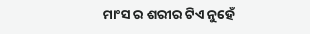ମାଂସ ର ଶରୀର ଟିଏ ନୁହେଁ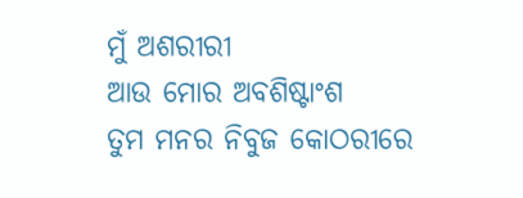ମୁଁ ଅଶରୀରୀ
ଆଉ ମୋର ଅବଶିଷ୍ଟାଂଶ
ତୁମ ମନର ନିବୁଜ କୋଠରୀରେ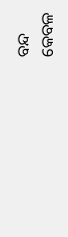ବନ୍ଦ
କେବଳ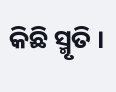କିଛି ସ୍ମୃତି ।